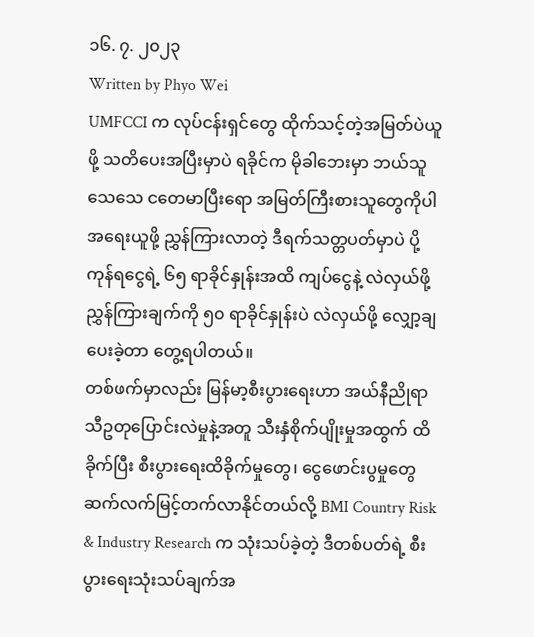၁၆. ၇. ၂၀၂၃
Written by Phyo Wei
UMFCCI က လုပ်ငန်းရှင်တွေ ထိုက်သင့်တဲ့အမြတ်ပဲယူဖို့ သတိပေးအပြီးမှာပဲ ရခိုင်က မိုခါဘေးမှာ ဘယ်သူသေသေ ငတေမာပြီးရော အမြတ်ကြီးစားသူတွေကိုပါအရေးယူဖို့ ညွှန်ကြားလာတဲ့ ဒီရက်သတ္တပတ်မှာပဲ ပို့ကုန်ရငွေရဲ့ ၆၅ ရာခိုင်နှုန်းအထိ ကျပ်ငွေနဲ့ လဲလှယ်ဖို့ ညွှန်ကြားချက်ကို ၅၀ ရာခိုင်နှုန်းပဲ လဲလှယ်ဖို့ လျှော့ချပေးခဲ့တာ တွေ့ရပါတယ်။
တစ်ဖက်မှာလည်း မြန်မာ့စီးပွားရေးဟာ အယ်နီညိုရာသီဥတုပြောင်းလဲမှုနဲ့အတူ သီးနှံစိုက်ပျိုးမှုအထွက် ထိခိုက်ပြီး စီးပွားရေးထိခိုက်မှုတွေ၊ ငွေဖောင်းပွမှုတွေ ဆက်လက်မြင့်တက်လာနိုင်တယ်လို့ BMI Country Risk & Industry Research က သုံးသပ်ခဲ့တဲ့ ဒီတစ်ပတ်ရဲ့ စီးပွားရေးသုံးသပ်ချက်အ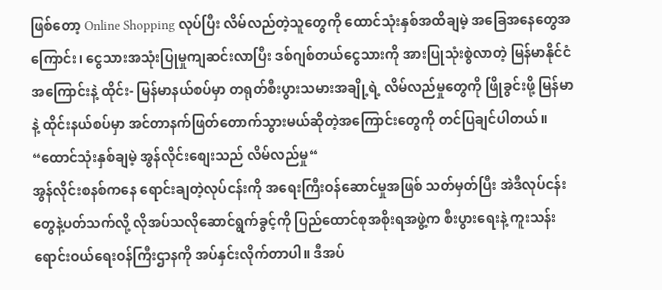ဖြစ်တော့ Online Shopping လုပ်ပြီး လိမ်လည်တဲ့သူတွေကို ထောင်သုံးနှစ်အထိချမဲ့ အခြေအနေတွေအကြောင်း၊ ငွေသားအသုံးပြုမှုကျဆင်းလာပြီး ဒစ်ဂျစ်တယ်ငွေသားကို အားပြုသုံးစွဲလာတဲ့ မြန်မာနိုင်ငံအကြောင်းနဲ့ ထိုင်း- မြန်မာနယ်စပ်မှာ တရုတ်စီးပွားသမားအချို့ရဲ့ လိမ်လည်မှုတွေကို ဖြိုခွင်းဖို့ မြန်မာနဲ့ ထိုင်းနယ်စပ်မှာ အင်တာနက်ဖြတ်တောက်သွားမယ်ဆိုတဲ့အကြောင်းတွေကို တင်ပြချင်ပါတယ်။
“ထောင်သုံးနှစ်ချမဲ့ အွန်လိုင်းစျေးသည် လိမ်လည်မှု“
အွန်လိုင်းစနစ်ကနေ ရောင်းချတဲ့လုပ်ငန်းကို အရေးကြီးဝန်ဆောင်မှုအဖြစ် သတ်မှတ်ပြီး အဲဒီလုပ်ငန်းတွေနဲ့ပတ်သက်လို့ လိုအပ်သလိုဆောင်ရွက်ခွင့်ကို ပြည်ထောင်စုအစိုးရအဖွဲ့က စီးပွားရေးနဲ့ ကူးသန်းရောင်းဝယ်ရေးဝန်ကြီးဌာနကို အပ်နှင်းလိုက်တာပါ။ ဒီအပ်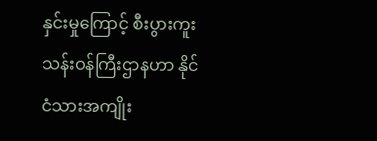နှင်းမှုကြောင့် စီးပွားကူးသန်းဝန်ကြီးဌာနဟာ နိုင်ငံသားအကျိုး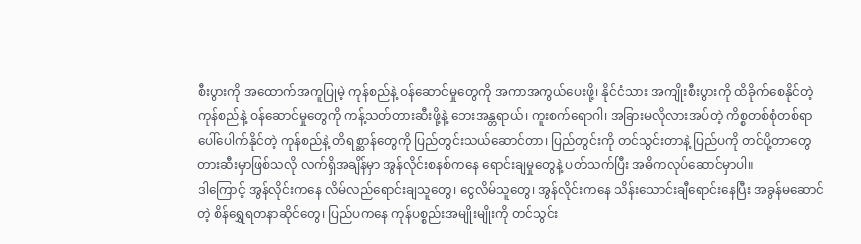စီးပွားကို အထောက်အကူပြုမဲ့ ကုန်စည်နဲ့ ဝန်ဆောင်မှုတွေကို အကာအကွယ်ပေးဖို့၊ နိုင်ငံသား အကျိုးစီးပွားကို ထိခိုက်စေနိုင်တဲ့ ကုန်စည်နဲ့ ဝန်ဆောင်မှုတွေကို ကန့်သတ်တားဆီးဖို့နဲ့ ဘေးအန္တရာယ်၊ ကူးစက်ရောဂါ၊ အခြားမလိုလားအပ်တဲ့ ကိစ္စတစ်စုံတစ်ရာပေါ်ပေါက်နိုင်တဲ့ ကုန်စည်နဲ့ တိရစ္ဆာန်တွေကို ပြည်တွင်းသယ်ဆောင်တာ၊ ပြည်တွင်းကို တင်သွင်းတာနဲ့ ပြည်ပကို တင်ပို့တာတွေ တားဆီးမှာဖြစ်သလို လက်ရှိအချိန်မှာ အွန်လိုင်းစနစ်ကနေ ရောင်းချမှုတွေနဲ့ ပတ်သက်ပြီး အဓိကလုပ်ဆောင်မှာပါ။
ဒါကြောင့် အွန်လိုင်းကနေ လိမ်လည်ရောင်းချသူတွေ၊ ငွေလိမ်သူတွေ၊ အွန်လိုင်းကနေ သိန်းသောင်းချီရောင်းနေပြီး အခွန်မဆောင်တဲ့ စိန်ရွှေရတနာဆိုင်တွေ၊ ပြည်ပကနေ ကုန်ပစ္စည်းအမျိုးမျိုးကို တင်သွင်း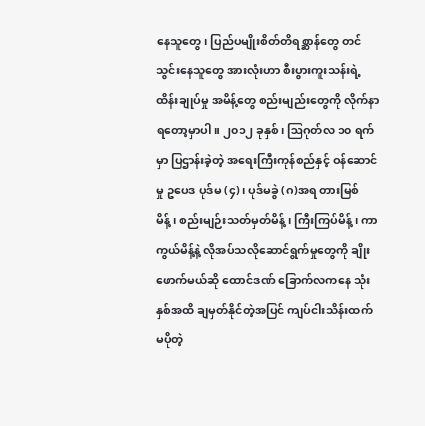နေသူတွေ၊ ပြည်ပမျိုးစိတ်တိရစ္ဆာန်တွေ တင်သွင်းနေသူတွေ အားလုံးဟာ စီးပွားကူးသန်းရဲ့ ထိန်းချုပ်မှု အမိန့်တွေ စည်းမျည်းတွေကို လိုက်နာရတော့မှာပါ။ ၂၀၁၂ ခုနှစ်၊ ဩဂုတ်လ ၁၀ ရက်မှာ ပြဌာန်းခဲ့တဲ့ အရေးကြီးကုန်စည်နှင့် ဝန်ဆောင်မှု ဥပေဒ ပုဒ်မ (၄)၊ ပုဒ်မခွဲ (ဂ)အရ တားမြစ်မိန့်၊ စည်းမျဉ်းသတ်မှတ်မိန့်၊ ကြီးကြပ်မိန့်၊ ကာကွယ်မိန့်နဲ့ လိုအပ်သလိုဆောင်ရွက်မှုတွေကို ချိုးဖောက်မယ်ဆို ထောင်ဒဏ် ခြောက်လကနေ သုံးနှစ်အထိ ချမှတ်နိုင်တဲ့အပြင် ကျပ်ငါးသိန်းထက် မပိုတဲ့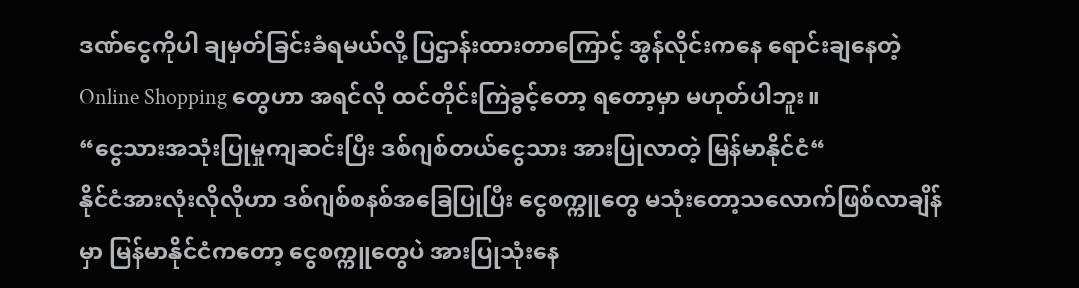ဒဏ်ငွေကိုပါ ချမှတ်ခြင်းခံရမယ်လို့ ပြဌာန်းထားတာကြောင့် အွန်လိုင်းကနေ ရောင်းချနေတဲ့ Online Shopping တွေဟာ အရင်လို ထင်တိုင်းကြဲခွင့်တော့ ရတော့မှာ မဟုတ်ပါဘူး။
“ငွေသားအသုံးပြုမှုကျဆင်းပြီး ဒစ်ဂျစ်တယ်ငွေသား အားပြုလာတဲ့ မြန်မာနိုင်ငံ“
နိုင်ငံအားလုံးလိုလိုဟာ ဒစ်ဂျစ်စနစ်အခြေပြုပြီး ငွေစက္ကူတွေ မသုံးတော့သလောက်ဖြစ်လာချိန်မှာ မြန်မာနိုင်ငံကတော့ ငွေစက္ကူတွေပဲ အားပြုသုံးနေ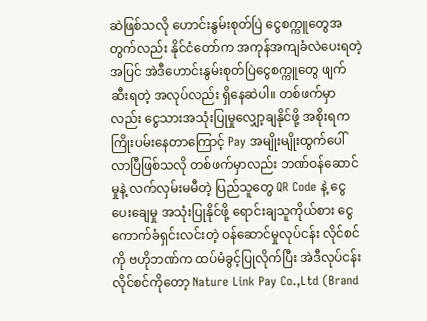ဆဲဖြစ်သလို ဟောင်းနွမ်းစုတ်ပြဲ ငွေစက္ကူတွေအတွက်လည်း နိုင်ငံတော်က အကုန်အကျခံလဲပေးရတဲ့အပြင် အဲဒီဟောင်းနွမ်းစုတ်ပြဲငွေစက္ကူတွေ ဖျက်ဆီးရတဲ့ အလုပ်လည်း ရှိနေဆဲပါ။ တစ်ဖက်မှာလည်း ငွေသားအသုံးပြုမှုလျှော့ချနိုင်ဖို့ အစိုးရက ကြိုးပမ်းနေတာကြောင့် Pay အမျိုးမျိုးထွက်ပေါ်လာပြီဖြစ်သလို တစ်ဖက်မှာလည်း ဘဏ်ဝန်ဆောင်မှုနဲ့ လက်လှမ်းမမီတဲ့ ပြည်သူတွေ QR Code နဲ့ ငွေပေးချေမှု အသုံးပြုနိုင်ဖို့ ရောင်းချသူကိုယ်စား ငွေကောက်ခံရှင်းလင်းတဲ့ ဝန်ဆောင်မှုလုပ်ငန်း လိုင်စင်ကို ဗဟိုဘဏ်က ထပ်မံခွင့်ပြုလိုက်ပြီး အဲဒီလုပ်ငန်းလိုင်စင်ကိုတော့ Nature Link Pay Co.,Ltd (Brand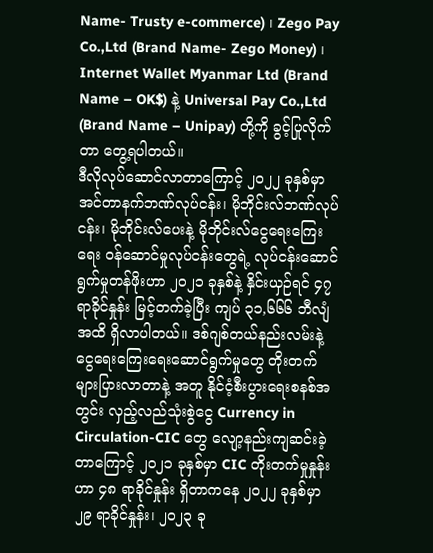Name- Trusty e-commerce) ၊ Zego Pay Co.,Ltd (Brand Name- Zego Money) ၊ Internet Wallet Myanmar Ltd (Brand Name – OK$) နဲ့ Universal Pay Co.,Ltd (Brand Name – Unipay) တို့ကို ခွင့်ပြုလိုက်တာ တွေ့ရပါတယ်။
ဒီလိုလုပ်ဆောင်လာတာကြောင့် ၂၀၂၂ ခုနှစ်မှာ အင်တာနက်ဘဏ်လုပ်ငန်း၊ မိုဘိုင်းလ်ဘဏ်လုပ်ငန်း၊ မိုဘိုင်းလ်ပေးနဲ့ မိုဘိုင်းလ်ငွေရေးကြေးရေး ဝန်ဆောင်မှုလုပ်ငန်းတွေရဲ့ လုပ်ငန်းဆောင်ရွက်မှုတန်ဖိုးဟာ ၂၀၂၁ ခုနှစ်နဲ့ နှိင်းယှဉ်ရင် ၄၇ ရာခိုင်နှုန်း မြင့်တက်ခဲ့ပြီး ကျပ် ၃၁,၆၆၆ ဘီလျံအထိ ရှိလာပါတယ်။ ဒစ်ဂျစ်တယ်နည်းလမ်းနဲ့ ငွေရေးကြေးရေးဆောင်ရွက်မှုတွေ တိုးတက်များပြားလာတာနဲ့ အတူ နိုင်ငံ့စီးပွားရေးစနစ်အတွင်း လှည့်လည်သုံးစွဲငွေ Currency in Circulation-CIC တွေ လျော့နည်းကျဆင်းခဲ့တာကြောင့် ၂၀၂၁ ခုနှစ်မှာ CIC တိုးတက်မှုနှုန်းဟာ ၄၈ ရာခိုင်နှုန်း ရှိတာကနေ ၂၀၂၂ ခုနှစ်မှာ ၂၉ ရာခိုင်နှုန်း၊ ၂၀၂၃ ခု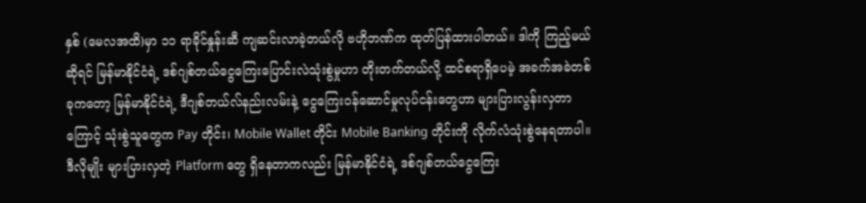နှစ် (မေလအထိ)မှာ ၁၁ ရာခိုင်နှုန်းဆီ ကျဆင်းလာခဲ့တယ်လို ဗဟိုဘဏ်က ထုတ်ပြန်ထားပါတယ်။ ဒါကို ကြည့်မယ်ဆိုရင် မြန်မာနိုင်ငံရဲ့ ဒစ်ဂျစ်တယ်ငွေကြေးပြောင်းလဲသုံးစွဲမှုဟာ တိုးတက်တယ်လို့ ထင်စရာရှိပေမဲ့ အခက်အခဲတစ်ခုကတော့ မြန်မာနိုင်ငံရဲ့ ဒီဂျစ်တယ်လ်နည်းလမ်းနဲ့ ငွေကြေးဝန်ဆောင်မှုလုပ်ငန်းတွေဟာ များပြားလွန်းလှတာကြောင့် သုံးစွဲသူတွေက Pay တိုင်း၊ Mobile Wallet တိုင်း Mobile Banking တိုင်းကို လိုက်လံသုံးစွဲနေရတာပါ။ ဒီလိုမျိုး များပြားလှတဲ့ Platform တွေ ရှိနေတာကလည်း မြန်မာနိုင်ငံရဲ့ ဒစ်ဂျစ်တယ်ငွေကြေး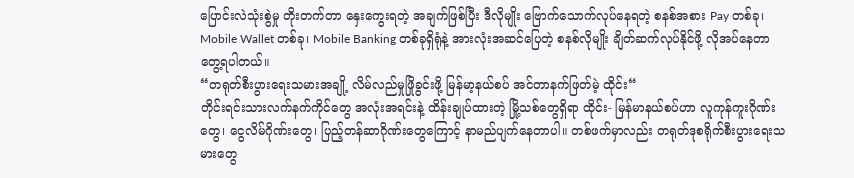ပြောင်းလဲသုံးစွဲမှု တိုးတက်တာ နှေးကွေးရတဲ့ အချက်ဖြစ်ပြီး ဒီလိုမျိုး ဗြောက်သောက်လုပ်နေရတဲ့ စနစ်အစား Pay တစ်ခု၊ Mobile Wallet တစ်ခု၊ Mobile Banking တစ်ခုရှိရုံနဲ့ အားလုံးအဆင်ပြေတဲ့ စနစ်လိုမျိုး ချိတ်ဆက်လုပ်နိုင်ဖို့ လိုအပ်နေတာ တွေ့ရပါတယ်။
“တရုတ်စီးပွားရေးသမားအချို့ လိမ်လည်မှုဖြိုခွင်းဖို့ မြန်မာ့နယ်စပ် အင်တာနက်ဖြတ်မဲ့ ထိုင်း“
တိုင်းရင်းသားလက်နက်ကိုင်တွေ အလုံးအရင်းနဲ့ ထိန်းချုပ်ထားတဲ့ မြို့သစ်တွေရှိရာ ထိုင်း- မြန်မာနယ်စပ်ဟာ လူကုန်ကူးဂိုဏ်းတွေ၊ ငွေလိမ်ဂိုဏ်းတွေ၊ ပြည့်တန်ဆာဂိုဏ်းတွေကြောင့် နာမည်ပျက်နေတာပါ။ တစ်ဖက်မှာလည်း တရုတ်ဒုစရိုက်စီးပွားရေးသမားတွေ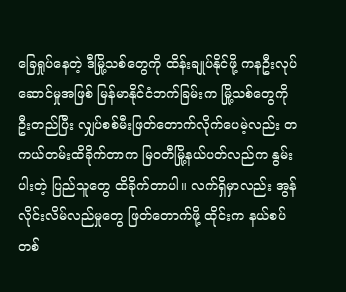ခြေရှုပ်နေတဲ့ ဒီမြို့သစ်တွေကို ထိန်းချုပ်နိုင်ဖို့ ကနဦးလုပ်ဆောင်မှုအဖြစ် မြန်မာနိုင်ငံဘက်ခြမ်းက မြို့သစ်တွေကို ဦးတည်ပြီး လျှပ်စစ်မီးဖြတ်တောက်လိုက်ပေမဲ့လည်း တကယ်တမ်းထိခိုက်တာက မြ၀တီမြို့နယ်ပတ်လည်က နွမ်းပါးတဲ့ ပြည်သူတွေ ထိခိုက်တာပါ။ လက်ရှိမှာလည်း အွန်လိုင်းလိမ်လည်မှုတွေ ဖြတ်တောက်ဖို့ ထိုင်းက နယ်စပ်တစ်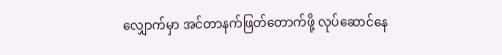လျှောက်မှာ အင်တာနက်ဖြတ်တောက်ဖို့ လုပ်ဆောင်နေ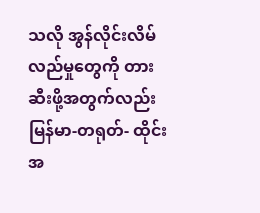သလို အွန်လိုင်းလိမ်လည်မှုတွေကို တားဆီးဖို့အတွက်လည်း မြန်မာ-တရုတ်- ထိုင်း အ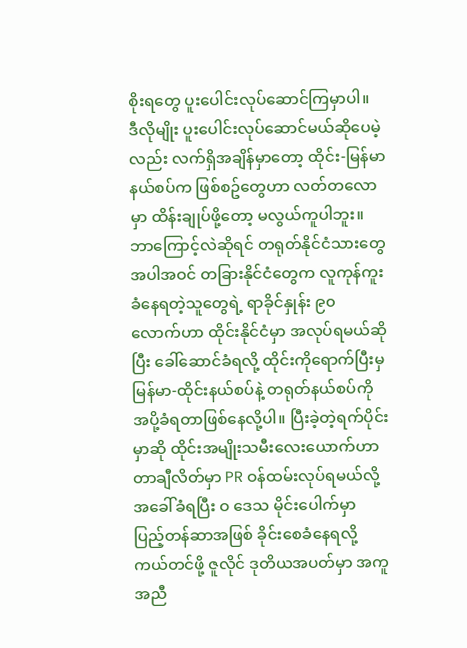စိုးရတွေ ပူးပေါင်းလုပ်ဆောင်ကြမှာပါ။
ဒီလိုမျိုး ပူးပေါင်းလုပ်ဆောင်မယ်ဆိုပေမဲ့လည်း လက်ရှိအချိန်မှာတော့ ထိုင်း-မြန်မာနယ်စပ်က ဖြစ်စဥ်တွေဟာ လတ်တလောမှာ ထိန်းချုပ်ဖို့တော့ မလွယ်ကူပါဘူး။ ဘာကြောင့်လဲဆိုရင် တရုတ်နိုင်ငံသားတွေအပါအဝင် တခြားနိုင်ငံတွေက လူကုန်ကူးခံနေရတဲ့သူတွေရဲ့ ရာခိုင်နှုန်း ၉၀ လောက်ဟာ ထိုင်းနိုင်ငံမှာ အလုပ်ရမယ်ဆိုပြီး ခေါ်ဆောင်ခံရလို့ ထိုင်းကိုရောက်ပြီးမှ မြန်မာ-ထိုင်းနယ်စပ်နဲ့ တရုတ်နယ်စပ်ကို အပို့ခံရတာဖြစ်နေလို့ပါ။ ပြီးခဲ့တဲ့ရက်ပိုင်းမှာဆို ထိုင်းအမျိုးသမီးလေးယောက်ဟာ တာချီလိတ်မှာ PR ဝန်ထမ်းလုပ်ရမယ်လို့ အခေါ်ခံရပြီး ဝ ဒေသ မိုင်းပေါက်မှာ ပြည့်တန်ဆာအဖြစ် ခိုင်းစေခံနေရလို့ ကယ်တင်ဖို့ ဇူလိုင် ဒုတိယအပတ်မှာ အကူအညီ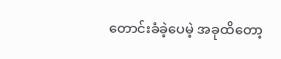တောင်းခံခဲ့ပေမဲ့ အခုထိတော့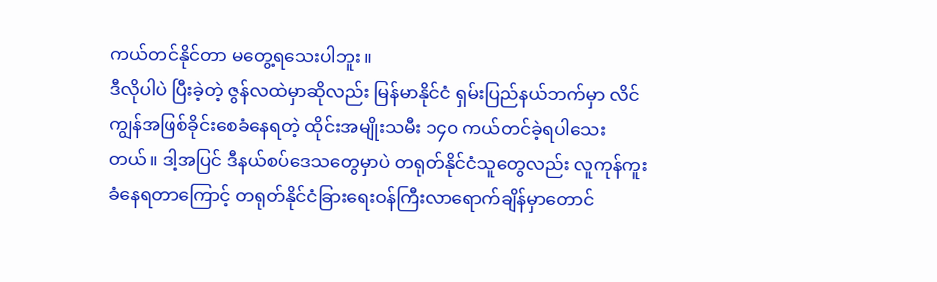ကယ်တင်နိုင်တာ မတွေ့ရသေးပါဘူး။
ဒီလိုပါပဲ ပြီးခဲ့တဲ့ ဇွန်လထဲမှာဆိုလည်း မြန်မာနိုင်ငံ ရှမ်းပြည်နယ်ဘက်မှာ လိင်ကျွန်အဖြစ်ခိုင်းစေခံနေရတဲ့ ထိုင်းအမျိုးသမီး ၁၄၀ ကယ်တင်ခဲ့ရပါသေးတယ်။ ဒါ့အပြင် ဒီနယ်စပ်ဒေသတွေမှာပဲ တရုတ်နိုင်ငံသူတွေလည်း လူကုန်ကူးခံနေရတာကြောင့် တရုတ်နိုင်ငံခြားရေးဝန်ကြီးလာရောက်ချိန်မှာတောင်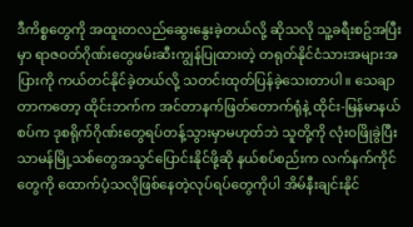ဒီကိစ္စတွေကို အထူးတလည်ဆွေးနွေးခဲ့တယ်လို့ ဆိုသလို သူ့ခရီးစဥ်အပြီးမှာ ရာဇဝတ်ဂိုဏ်းတွေဖမ်းဆီးကျွန်ပြုထားတဲ့ တရုတ်နိုင်ငံသားအများအပြားကို ကယ်တင်နိုင်ခဲ့တယ်လို့ သတင်းထုတ်ပြန်ခဲ့သေးတာပါ။ သေချာတာကတော့ ထိုင်းဘက်က အင်တာနက်ဖြတ်တောက်ရုံနဲ့ ထိုင်း-မြန်မာနယ်စပ်က ဒုစရိုက်ဂိုဏ်းတွေရပ်တန့်သွားမှာမဟုတ်ဘဲ သူတို့ကို လုံးဝဖြိုခွဲပြီး သာမန်မြို့သစ်တွေအသွင်ပြောင်းနိုင်ဖို့ဆို နယ်စပ်စည်းက လက်နက်ကိုင်တွေကို ထောက်ပံ့သလိုဖြစ်နေတဲ့လုပ်ရပ်တွေကိုပါ အိမ်နီးချင်းနိုင်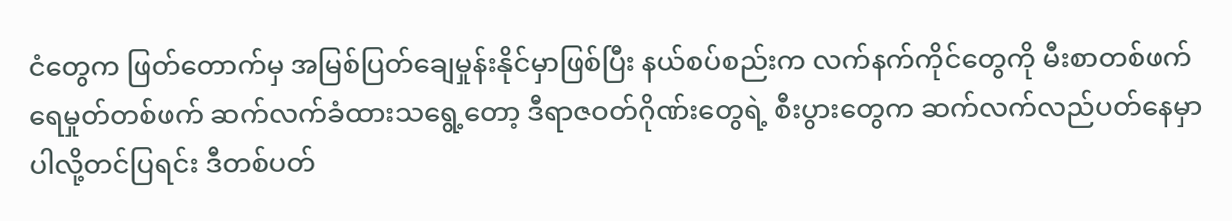ငံတွေက ဖြတ်တောက်မှ အမြစ်ပြတ်ချေမှုန်းနိုင်မှာဖြစ်ပြီး နယ်စပ်စည်းက လက်နက်ကိုင်တွေကို မီးစာတစ်ဖက် ရေမှုတ်တစ်ဖက် ဆက်လက်ခံထားသရွေ့တော့ ဒီရာဇဝတ်ဂိုဏ်းတွေရဲ့ စီးပွားတွေက ဆက်လက်လည်ပတ်နေမှာပါလို့တင်ပြရင်း ဒီတစ်ပတ်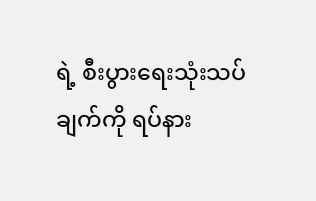ရဲ့ စီးပွားရေးသုံးသပ်ချက်ကို ရပ်နား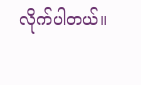လိုက်ပါတယ်။